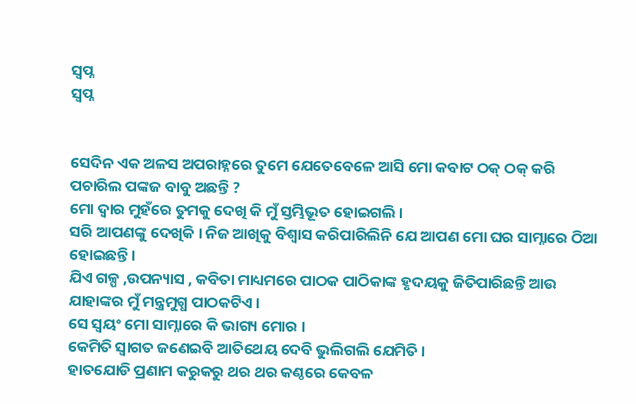ସ୍ବପ୍ନ
ସ୍ବପ୍ନ


ସେଦିନ ଏକ ଅଳସ ଅପରାହ୍ନରେ ତୁମେ ଯେତେବେଳେ ଆସି ମୋ କବାଟ ଠକ୍ ଠକ୍ କରି ପଚାରିଲ ପଙ୍କଜ ବାବୁ ଅଛନ୍ତି ?
ମୋ ଦ୍ଵାର ମୁହଁରେ ତୁମକୁ ଦେଖି କି ମୁଁ ସ୍ତମ୍ଭିଭୂତ ହୋଇଗଲି ।
ସରି ଆପଣଙ୍କୁ ଦେଖିକି । ନିଜ ଆଖିକୁ ବିଶ୍ୱାସ କରିପାରିଲିନି ଯେ ଆପଣ ମୋ ଘର ସାମ୍ନାରେ ଠିଆ ହୋଇଛନ୍ତି ।
ଯିଏ ଗଳ୍ପ ,ଉପନ୍ୟାସ , କବିତା ମାଧ୍ୟମରେ ପାଠକ ପାଠିକାଙ୍କ ହୃଦୟକୁ ଜିତିପାରିଛନ୍ତି ଆଉ ଯାହାଙ୍କର ମୁଁ ମନ୍ତ୍ରମୁଗ୍ଧ ପାଠକଟିଏ ।
ସେ ସ୍ଵୟଂ ମୋ ସାମ୍ନାରେ କି ଭାଗ୍ୟ ମୋର ।
କେମିତି ସ୍ବାଗତ ଜଣେଇବି ଆତିଥେୟ ଦେବି ଭୁଲିଗଲି ଯେମିତି ।
ହାତଯୋଡି ପ୍ରଣାମ କରୁକରୁ ଥର ଥର କଣ୍ଠରେ କେବଳ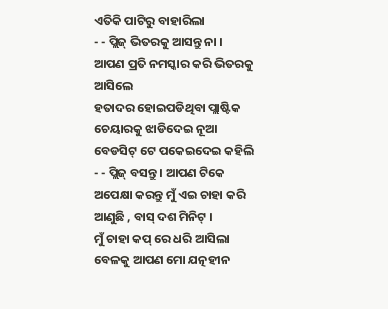ଏତିକି ପାଟିରୁ ବାହାରିଲା
- - ପ୍ଲିଜ୍ ଭିତରକୁ ଆସନ୍ତୁ ନା ।
ଆପଣ ପ୍ରତି ନମସ୍କାର କରି ଭିତରକୁ ଆସିଲେ
ହତାଦର ହୋଇପଡିଥିବା ପ୍ଲାଷ୍ଟିକ ଚେୟାରକୁ ଝାଡିଦେଇ ନୂଆ ବେଡସିଟ୍ ଟେ ପକେଇଦେଇ କହିଲି
- - ପ୍ଲିଜ୍ ବସନ୍ତୁ । ଆପଣ ଟିକେ ଅପେକ୍ଷା କରନ୍ତୁ ମୁଁ ଏଇ ଚାହା କରି ଆଣୁଛି , ବାସ୍ ଦଶ ମିନିଟ୍ ।
ମୁଁ ଚାହା କପ୍ ରେ ଧରି ଆସିଲା ବେଳକୁ ଆପଣ ମୋ ଯତ୍ନହୀନ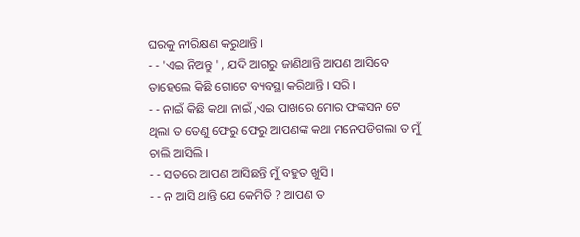ଘରକୁ ନୀରିକ୍ଷଣ କରୁଥାନ୍ତି ।
- - 'ଏଇ ନିଅନ୍ତୁ ' , ଯଦି ଆଗରୁ ଜାଣିଥାନ୍ତି ଆପଣ ଆସିବେ ତାହେଲେ କିଛି ଗୋଟେ ବ୍ୟବସ୍ଥା କରିଥାନ୍ତି । ସରି ।
- - ନାଇଁ କିଛି କଥା ନାଇଁ ,ଏଇ ପାଖରେ ମୋର ଫଙ୍କସନ ଟେ ଥିଲା ତ ତେଣୁ ଫେରୁ ଫେରୁ ଆପଣଙ୍କ କଥା ମନେପଡିଗଲା ତ ମୁଁ ଚାଲି ଆସିଲି ।
- - ସତରେ ଆପଣ ଆସିଛନ୍ତି ମୁଁ ବହୁତ ଖୁସି ।
- - ନ ଆସି ଥାନ୍ତି ଯେ କେମିତି ? ଆପଣ ତ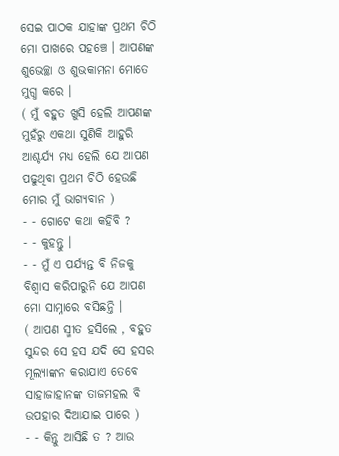ସେଇ ପାଠକ ଯାହାଙ୍କ ପ୍ରଥମ ଚିଠି ମୋ ପାଖରେ ପହଞ୍ଚେ । ଆପଣଙ୍କ ଶୁଭେଚ୍ଛା ଓ ଶୁଭକାମନା ମୋତେ ମୁଗ୍ଧ କରେ ।
( ମୁଁ ବହୁତ ଖୁସି ହେଲି ଆପଣଙ୍କ ମୁହଁରୁ ଏକଥା ସୁଣିକି ଆହୁରି ଆଶ୍ଚର୍ଯ୍ୟ ମଧ୍ୟ ହେଲି ଯେ ଆପଣ ପଢୁଥିବା ପ୍ରଥମ ଚିଠି ହେଉଛି ମୋର ମୁଁ ଭାଗ୍ୟବାନ )
- - ଗୋଟେ କଥା କହିବି ?
- - କୁହନ୍ତୁ ।
- - ମୁଁ ଏ ପର୍ଯ୍ୟନ୍ତ ବି ନିଜକୁ ବିଶ୍ବାସ କରିପାରୁନି ଯେ ଆପଣ ମୋ ସାମ୍ନାରେ ବସିଛନ୍ତି ।
( ଆପଣ ସ୍ମୀତ ହସିଲେ , ବହୁତ ସୁନ୍ଦର ସେ ହସ ଯଦି ସେ ହସର ମୂଲ୍ୟାଙ୍କନ କରାଯାଏ ତେବେ ସାହାଜାହାନଙ୍କ ତାଜମହଲ ବି ଉପହାର ଦିଆଯାଇ ପାରେ )
- - କିନ୍ତୁ ଆସିଛି ତ ? ଆଉ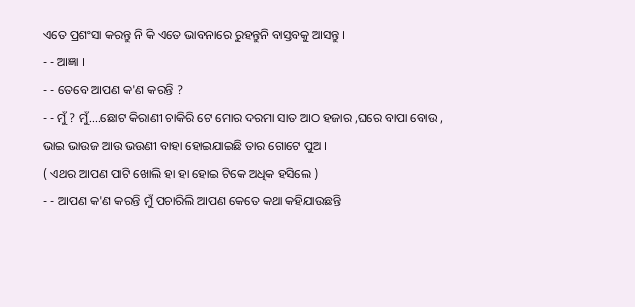ଏତେ ପ୍ରଶଂସା କରନ୍ତୁ ନି କି ଏତେ ଭାବନାରେ ରୁହନ୍ତୁନି ବାସ୍ତବକୁ ଆସନ୍ତୁ ।
- - ଆଜ୍ଞା ।
- - ତେବେ ଆପଣ କ'ଣ କରନ୍ତି ?
- - ମୁଁ ? ମୁଁ....ଛୋଟ କିରାଣୀ ଚାକିରି ଟେ ମୋର ଦରମା ସାତ ଆଠ ହଜାର ,ଘରେ ବାପା ବୋଉ , ଭାଇ ଭାଉଜ ଆଉ ଭଉଣୀ ବାହା ହୋଇଯାଇଛି ତାର ଗୋଟେ ପୁଅ ।
( ଏଥର ଆପଣ ପାଟି ଖୋଲି ହା ହା ହୋଇ ଟିକେ ଅଧିକ ହସିଲେ )
- - ଆପଣ କ'ଣ କରନ୍ତି ମୁଁ ପଚାରିଲି ଆପଣ କେତେ କଥା କହିଯାଉଛନ୍ତି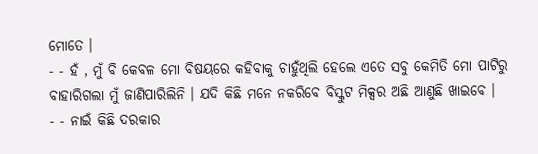ମୋତେ ।
- - ହଁ , ମୁଁ ବି କେବଳ ମୋ ବିଷୟରେ କହିବାକୁ ଚାହୁଁଥିଲି ହେଲେ ଏତେ ସବୁ କେମିତି ମୋ ପାଟିରୁ ବାହାରିଗଲା ମୁଁ ଜାଣିପାରିଲିନି । ଯଦି କିଛି ମନେ ନକରିବେ ବିସ୍କୁଟ ମିକ୍ସର ଅଛି ଆଣୁଛି ଖାଇବେ ।
- - ନାଇଁ କିଛି ଦରକାର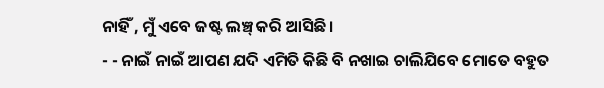ନାହିଁ , ମୁଁ ଏବେ ଜଷ୍ଟ ଲଞ୍ଚ୍ କରି ଆସିଛି ।
- - ନାଇଁ ନାଇଁ ଆପଣ ଯଦି ଏମିତି କିଛି ବି ନଖାଇ ଚାଲିଯିବେ ମୋତେ ବହୁତ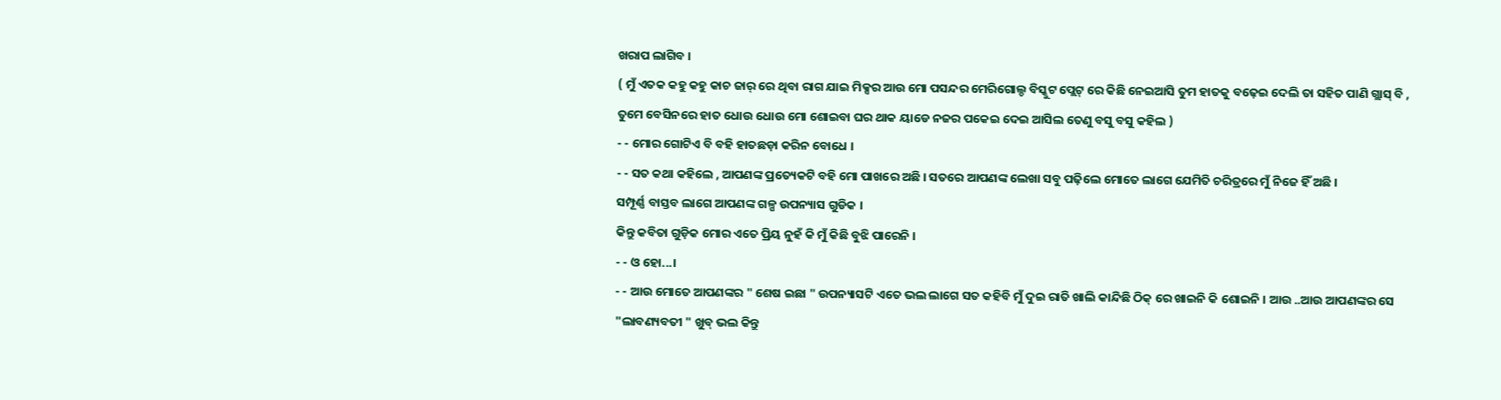ଖରାପ ଲାଗିବ ।
( ମୁଁ ଏତକ କହୁ କହୁ କାଚ ଜାର୍ ରେ ଥିବା ରାଗ ଯାଇ ମିକ୍ସର ଆଉ ମୋ ପସନ୍ଦର ମେରିଗୋଲ୍ଡ ବିସ୍କୁଟ ପ୍ଲେଟ୍ ରେ କିଛି ନେଇଆସି ତୁମ ହାତକୁ ବଢ଼େଇ ଦେଲି ତା ସହିତ ପାଣି ଗ୍ଲାସ୍ ବି , ତୁମେ ବେସିନରେ ହାତ ଧୋଉ ଧୋଉ ମୋ ଶୋଇବା ଘର ଥାକ ୟାଡେ ନଜର ପକେଇ ଦେଇ ଆସିଲ ତେଣୁ ବସୁ ବସୁ କହିଲ )
- - ମୋର ଗୋଟିଏ ବି ବହି ହାତଛଡ଼ା କରିନ ବୋଧେ ।
- - ସତ କଥା କହିଲେ , ଆପଣଙ୍କ ପ୍ରତ୍ୟେକଟି ବହି ମୋ ପାଖରେ ଅଛି । ସତରେ ଆପଣଙ୍କ ଲେଖା ସବୁ ପଢ଼ିଲେ ମୋତେ ଲାଗେ ଯେମିତି ଚରିତ୍ରରେ ମୁଁ ନିଜେ ହିଁ ଅଛି ।
ସମ୍ପୂର୍ଣ୍ଣ ବାସ୍ତବ ଲାଗେ ଆପଣଙ୍କ ଗଳ୍ପ ଉପନ୍ୟାସ ଗୁଡିକ ।
କିନ୍ତୁ କବିତା ଗୁଡ଼ିକ ମୋର ଏତେ ପ୍ରିୟ ନୁହଁ କି ମୁଁ କିଛି ବୁଝି ପାରେନି ।
- - ଓ ହୋ...।
- - ଆଉ ମୋତେ ଆପଣଙ୍କର " ଶେଷ ଇଛା " ଉପନ୍ୟାସଟି ଏତେ ଭଲ ଲାଗେ ସତ କହିବି ମୁଁ ଦୁଇ ରାତି ଖାଲି କାନ୍ଦିଛି ଠିକ୍ ରେ ଖାଇନି କି ଶୋଇନି । ଆଉ ..ଆଉ ଆପଣଙ୍କର ସେ "ଲାବଣ୍ୟବତୀ " ଖୁବ୍ ଭଲ କିନ୍ତୁ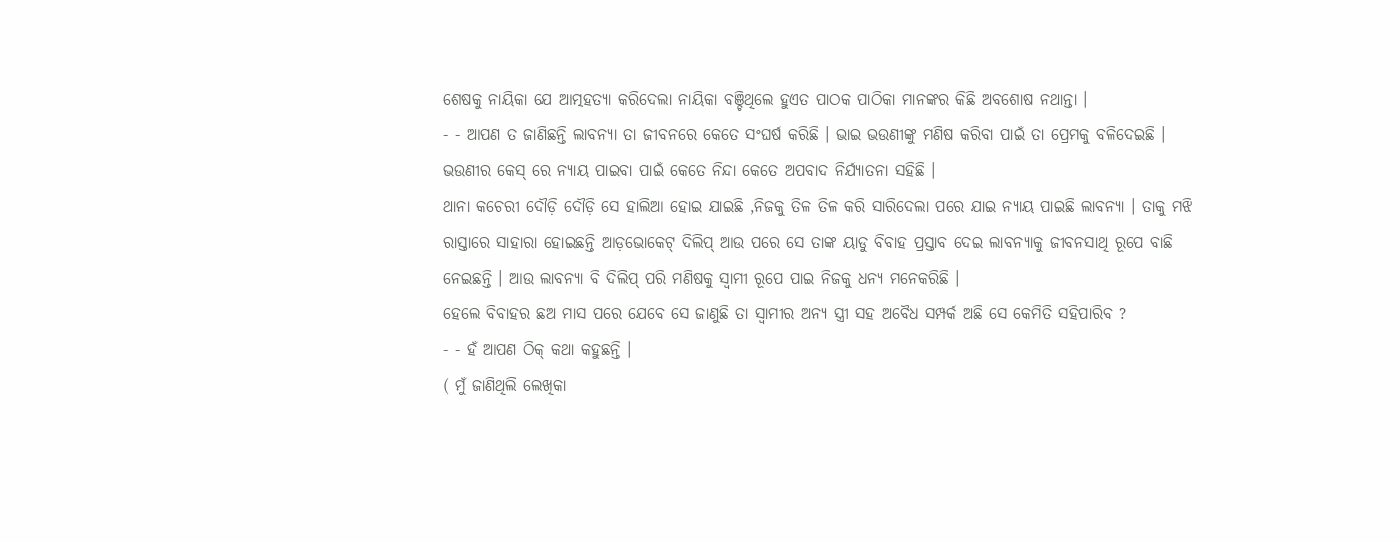ଶେଷକୁ ନାୟିକା ଯେ ଆତ୍ମହତ୍ୟା କରିଦେଲା ନାୟିକା ବଞ୍ଚିଥିଲେ ହୁଏତ ପାଠକ ପାଠିକା ମାନଙ୍କର କିଛି ଅବଶୋଷ ନଥାନ୍ତା ।
- - ଆପଣ ତ ଜାଣିଛନ୍ତି ଲାବନ୍ୟା ତା ଜୀବନରେ କେତେ ସଂଘର୍ଷ କରିଛି । ଭାଇ ଭଉଣୀଙ୍କୁ ମଣିଷ କରିବା ପାଇଁ ତା ପ୍ରେମକୁ ବଳିଦେଇଛି । ଭଉଣୀର କେସ୍ ରେ ନ୍ୟାୟ ପାଇବା ପାଇଁ କେତେ ନିନ୍ଦା କେତେ ଅପବାଦ ନିର୍ଯ୍ୟାତନା ସହିଛି ।
ଥାନା କଚେରୀ ଦୌଡ଼ି ଦୌଡ଼ି ସେ ହାଲିଆ ହୋଇ ଯାଇଛି ,ନିଜକୁ ତିଳ ତିଳ କରି ସାରିଦେଲା ପରେ ଯାଇ ନ୍ୟାୟ ପାଇଛି ଲାବନ୍ୟା । ତାକୁ ମଝି ରାସ୍ତାରେ ସାହାରା ହୋଇଛନ୍ତି ଆଡ଼ଭୋକେଟ୍ ଦିଲିପ୍ ଆଉ ପରେ ସେ ତାଙ୍କ ୟାଡୁ ବିବାହ ପ୍ରସ୍ତାବ ଦେଇ ଲାବନ୍ୟାକୁ ଜୀବନସାଥି ରୂପେ ବାଛି ନେଇଛନ୍ତି । ଆଉ ଲାବନ୍ୟା ବି ଦିଲିପ୍ ପରି ମଣିଷକୁ ସ୍ବାମୀ ରୂପେ ପାଇ ନିଜକୁ ଧନ୍ୟ ମନେକରିଛି ।
ହେଲେ ବିବାହର ଛଅ ମାସ ପରେ ଯେବେ ସେ ଜାଣୁଛି ତା ସ୍ବାମୀର ଅନ୍ୟ ସ୍ତ୍ରୀ ସହ ଅବୈଧ ସମ୍ପର୍କ ଅଛି ସେ କେମିତି ସହିପାରିବ ?
- - ହଁ ଆପଣ ଠିକ୍ କଥା କହୁଛନ୍ତି ।
( ମୁଁ ଜାଣିଥିଲି ଲେଖିକା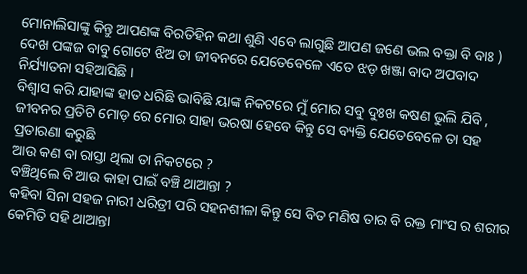ମୋନାଲିସାଙ୍କୁ କିନ୍ତୁ ଆପଣଙ୍କ ବିରତିହିନ କଥା ଶୁଣି ଏବେ ଲାଗୁଛି ଆପଣ ଜଣେ ଭଲ ବକ୍ତା ବି ବାଃ )
ଦେଖ ପଙ୍କଜ ବାବୁ ଗୋଟେ ଝିଅ ତା ଜୀବନରେ ଯେତେବେଳେ ଏତେ ଝଡ଼ ଖଞ୍ଜା ବାଦ ଅପବାଦ ନିର୍ଯ୍ୟାତନା ସହିଆସିଛି ।
ବିଶ୍ୱାସ କରି ଯାହାଙ୍କ ହାତ ଧରିଛି ଭାବିଛି ୟାଙ୍କ ନିକଟରେ ମୁଁ ମୋର ସବୁ ଦୁଃଖ କଷଣ ଭୁଲି ଯିବି , ଜୀବନର ପ୍ରତିଟି ମୋଡ଼ ରେ ମୋର ସାହା ଭରଷା ହେବେ କିନ୍ତୁ ସେ ବ୍ୟକ୍ତି ଯେତେବେଳେ ତା ସହ ପ୍ରତାରଣା କରୁଛି
ଆଉ କଣ ବା ରାସ୍ତା ଥିଲା ତା ନିକଟରେ ?
ବଞ୍ଚିଥିଲେ ବି ଆଉ କାହା ପାଇଁ ବଞ୍ଚି ଥାଆନ୍ତା ?
କହିବା ସିନା ସହଜ ନାରୀ ଧରିତ୍ରୀ ପରି ସହନଶୀଳା କିନ୍ତୁ ସେ ବିତ ମଣିଷ ତାର ବି ରକ୍ତ ମାଂସ ର ଶରୀର କେମିତି ସହି ଥାଆନ୍ତା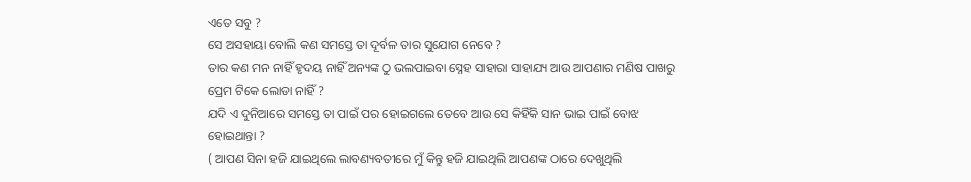ଏତେ ସବୁ ?
ସେ ଅସହାୟା ବୋଲି କଣ ସମସ୍ତେ ତା ଦୂର୍ବଳ ତାର ସୁଯୋଗ ନେବେ ?
ତାର କଣ ମନ ନାହିଁ ହୃଦୟ ନାହିଁ ଅନ୍ୟଙ୍କ ଠୁ ଭଲପାଇବା ସ୍ନେହ ସାହାରା ସାହାଯ୍ୟ ଆଉ ଆପଣାର ମଣିଷ ପାଖରୁ ପ୍ରେମ ଟିକେ ଲୋଡା ନାହିଁ ?
ଯଦି ଏ ଦୁନିଆରେ ସମସ୍ତେ ତା ପାଇଁ ପର ହୋଇଗଲେ ତେବେ ଆଉ ସେ କିହିଁକି ସାନ ଭାଇ ପାଇଁ ବୋଝ ହୋଇଥାନ୍ତା ?
( ଆପଣ ସିନା ହଜି ଯାଇଥିଲେ ଲାବଣ୍ୟବତୀରେ ମୁଁ କିନ୍ତୁ ହଜି ଯାଇଥିଲି ଆପଣଙ୍କ ଠାରେ ଦେଖୁଥିଲି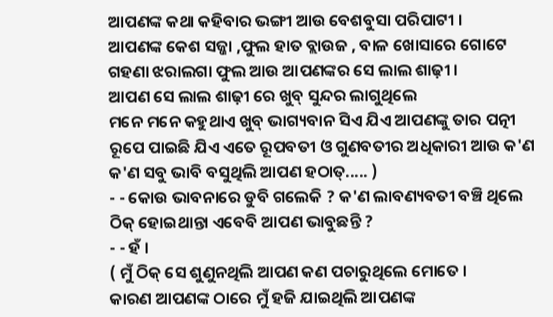ଆପଣଙ୍କ କଥା କହିବାର ଭଙ୍ଗୀ ଆଉ ବେଶବୁସା ପରିପାଟୀ ।
ଆପଣଙ୍କ କେଶ ସଜ୍ଜା ,ଫୁଲ ହାତ ବ୍ଲାଉଜ , ବାଳ ଖୋସାରେ ଗୋଟେ ଗହଣା ଝରାଲଗା ଫୁଲ ଆଉ ଆପଣଙ୍କର ସେ ଲାଲ ଶାଢ଼ୀ ।
ଆପଣ ସେ ଲାଲ ଶାଢ଼ୀ ରେ ଖୁବ୍ ସୁନ୍ଦର ଲାଗୁଥିଲେ
ମନେ ମନେ କହୁଥାଏ ଖୁବ୍ ଭାଗ୍ୟବାନ ସିଏ ଯିଏ ଆପଣଙ୍କୁ ତାର ପତ୍ନୀ ରୂପେ ପାଇଛି ଯିଏ ଏତେ ରୂପବତୀ ଓ ଗୁଣବତୀର ଅଧିକାରୀ ଆଉ କ'ଣ କ'ଣ ସବୁ ଭାବି ବସୁଥିଲି ଆପଣ ହଠାତ୍..... )
- - କୋଉ ଭାବନାରେ ଡୁବି ଗଲେକି ? କ'ଣ ଲାବଣ୍ୟବତୀ ବଞ୍ଚି ଥିଲେ ଠିକ୍ ହୋଇଥାନ୍ତା ଏବେବି ଆପଣ ଭାବୁଛନ୍ତି ?
- - ହଁ ।
( ମୁଁ ଠିକ୍ ସେ ଶୁଣୁନଥିଲି ଆପଣ କଣ ପଚାରୁଥିଲେ ମୋତେ ।
କାରଣ ଆପଣଙ୍କ ଠାରେ ମୁଁ ହଜି ଯାଇଥିଲି ଆପଣଙ୍କ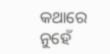କଥାରେ ନୁହେଁ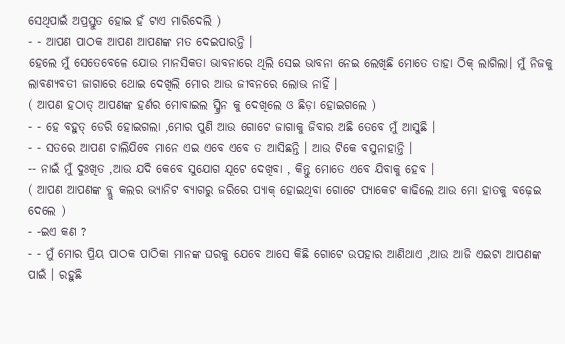ସେଥିପାଇଁ ଅପ୍ରସ୍ତୁତ ହୋଇ ହଁ ଟାଏ ମାରିଦେଲି )
- - ଆପଣ ପାଠକ ଆପଣ ଆପଣଙ୍କ ମତ ଦେଇପାରନ୍ତି ।
ହେଲେ ମୁଁ ସେତେବେଳେ ଯୋଉ ମାନସିକତା ଭାବନାରେ ଥିଲି ସେଇ ଭାବନା ନେଇ ଲେଖିଛି ମୋତେ ତାହା ଠିକ୍ ଲାଗିଲା। ମୁଁ ନିଜକୁ ଲାବଣ୍ୟବତୀ ଜାଗାରେ ଥୋଇ ଦେଖିଲି ମୋର ଆଉ ଜୀବନରେ ଲୋଭ ନାହିଁ ।
( ଆପଣ ହଠାତ୍ ଆପଣଙ୍କ ହର୍ଣର ମୋବାଇଲ ସ୍କ୍ରିନ କୁ ଦେଖିଲେ ଓ ଛିଡ଼ା ହୋଇଗଲେ )
- - ହେ ବହୁତ୍ ଡେରି ହୋଇଗଲା ,ମୋର ପୁଣି ଆଉ ଗୋଟେ ଜାଗାକୁ ଜିବାର ଅଛି ତେବେ ମୁଁ ଆସୁଛି ।
- - ସତରେ ଆପଣ ଚାଲିଯିବେ ମାନେ ଏଇ ଏବେ ଏବେ ତ ଆସିଛନ୍ତି । ଆଉ ଟିକେ ବସୁନାହାନ୍ତି ।
-- ନାଇଁ ମୁଁ ଦୁଃଖିତ ,ଆଉ ଯଦି କେବେ ସୁଯୋଗ ଯୂଟେ ଦେଖିବା , କିନ୍ତୁ ମୋତେ ଏବେ ଯିବାକୁ ହେବ ।
( ଆପଣ ଆପଣଙ୍କ ବ୍ଲୁ କଲର ଭ୍ୟାନିଟ ବ୍ୟାଗରୁ ଜରିରେ ପ୍ୟାକ୍ ହୋଇଥିବା ଗୋଟେ ପ୍ୟାକେଟ କାଢିଲେ ଆଉ ମୋ ହାତକୁ ବଢ଼େଇ ଦେଲେ )
- -ଇଏ କଣ ?
- - ମୁଁ ମୋର ପ୍ରିୟ ପାଠକ ପାଠିକା ମାନଙ୍କ ଘରକୁ ଯେବେ ଆସେ କିଛି ଗୋଟେ ଉପହାର ଆଣିଥାଏ ,ଆଉ ଆଜି ଏଇଟା ଆପଣଙ୍କ ପାଇଁ । ରହୁଛି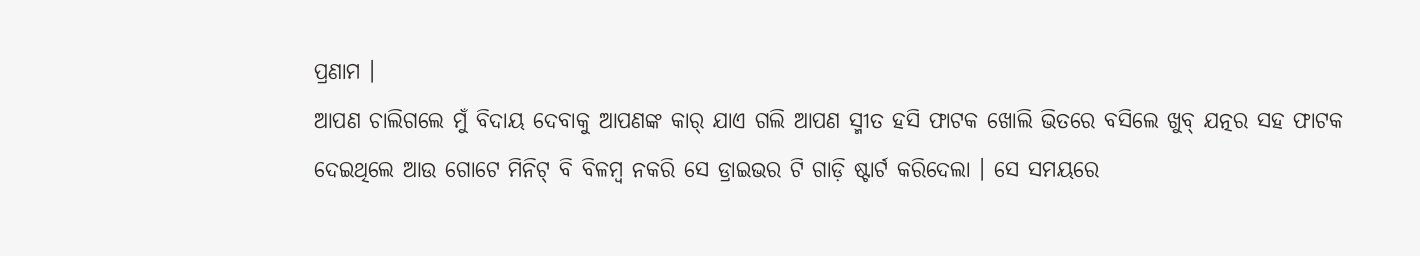ପ୍ରଣାମ ।
ଆପଣ ଚାଲିଗଲେ ମୁଁ ବିଦାୟ ଦେବାକୁ ଆପଣଙ୍କ କାର୍ ଯାଏ ଗଲି ଆପଣ ସ୍ମୀତ ହସି ଫାଟକ ଖୋଲି ଭିତରେ ବସିଲେ ଖୁବ୍ ଯତ୍ନର ସହ ଫାଟକ ଦେଇଥିଲେ ଆଉ ଗୋଟେ ମିନିଟ୍ ବି ବିଳମ୍ବ ନକରି ସେ ଡ୍ରାଇଭର ଟି ଗାଡ଼ି ଷ୍ଟାର୍ଟ କରିଦେଲା । ସେ ସମୟରେ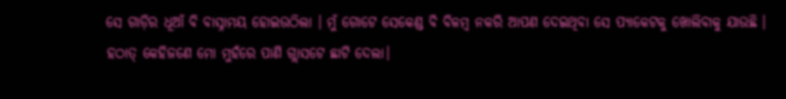ସେ ଗାଡ଼ିର ଧୂଆଁ ବି ବାସ୍ନାମୟ ହୋଇଉଠିଲା । ମୁଁ ଗୋଟେ ସେକେଣ୍ଡ ବି ବିଳମ୍ବ ନକରି ଆପଣ ଦେଇଥିବା ସେ ପ୍ୟାକେଟକୁ ଖୋଲିବାକୁ ଯାଉଛି ।
ହଠାତ୍ କେହିଜଣେ ମୋ ମୁହଁରେ ପାଣି ଗ୍ଲାସଟେ ଛାଟି ଦେଲା।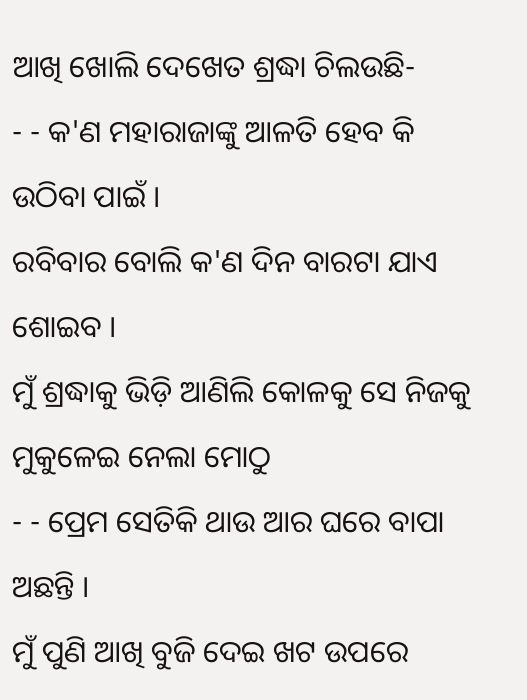ଆଖି ଖୋଲି ଦେଖେତ ଶ୍ରଦ୍ଧା ଚିଲଉଛି-
- - କ'ଣ ମହାରାଜାଙ୍କୁ ଆଳତି ହେବ କି ଉଠିବା ପାଇଁ ।
ରବିବାର ବୋଲି କ'ଣ ଦିନ ବାରଟା ଯାଏ ଶୋଇବ ।
ମୁଁ ଶ୍ରଦ୍ଧାକୁ ଭିଡ଼ି ଆଣିଲି କୋଳକୁ ସେ ନିଜକୁ ମୁକୁଳେଇ ନେଲା ମୋଠୁ
- - ପ୍ରେମ ସେତିକି ଥାଉ ଆର ଘରେ ବାପା ଅଛନ୍ତି ।
ମୁଁ ପୁଣି ଆଖି ବୁଜି ଦେଇ ଖଟ ଉପରେ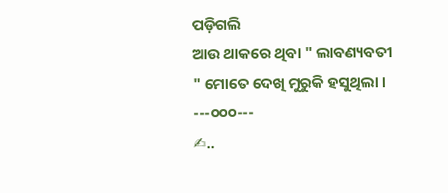ପଡ଼ିଗଲି
ଆଉ ଥାକରେ ଥିବା " ଲାବଣ୍ୟବତୀ " ମୋତେ ଦେଖି ମୁରୁକି ହସୁଥିଲା ।
---୦୦୦---
✍..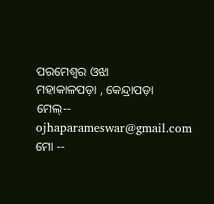ପରମେଶ୍ବର ଓଝା
ମହାକାଳପଡ଼ା , କେନ୍ଦ୍ରାପଡ଼ା
ମେଲ୍-- ojhaparameswar@gmail.com
ମୋ --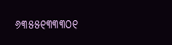୬୩୫୫୧୩୩୩୦୧